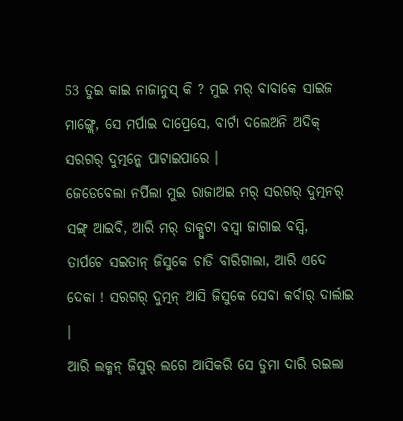53 ତୁଇ କାଇ ନାଜାନୁସ୍ କି ? ମୁଇ ମର୍ ବାବାକେ ସାଇଜ ମାଙ୍ଗ୍ଲେ, ସେ ମର୍ପାଇ ଦାପ୍ରେସେ, ବାର୍ଟା ଦଲେଅନି ଅଦିକ୍ ସରଗର୍ ଦୁତ୍ମନ୍କେ ପାଟାଇପାରେ ।
ଜେଡେବେଲା ନର୍ପିଲା ମୁଇ ରାଜାଅଇ ମର୍ ସରଗର୍ ଦୁତ୍ମନର୍ ସଙ୍ଗ୍ ଆଇବି, ଆରି ମର୍ ଡାକ୍ପୁଟା ବସ୍ବା ଜାଗାଇ ବସ୍ବି,
ତାର୍ପଚେ ସଇତାନ୍ ଜିସୁକେ ଚାଡି ବାରିଗାଲା, ଆରି ଏଦେ ଦେକା ! ସରଗର୍ ଦୁତ୍ମନ୍ ଆସି ଜିସୁକେ ସେବା କର୍ବାର୍ ଦାର୍ଲାଇ ।
ଆରି ଲକ୍ମନ୍ ଜିସୁର୍ ଲଗେ ଆସିକରି ସେ ଡୁମା ଦାରି ରଇଲା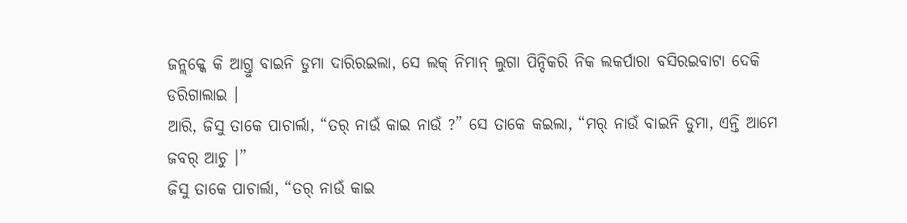ଜନ୍ଲକ୍କେ କି ଆଗ୍ତୁ ବାଇନି ଡୁମା ଦାରିରଇଲା, ସେ ଲକ୍ ନିମାନ୍ ଲୁଗା ପିନ୍ଦିକରି ନିକ ଲକର୍ପାରା ବସିରଇବାଟା ଦେକି ଡରିଗାଲାଇ ।
ଆରି, ଜିସୁ ତାକେ ପାଚାର୍ଲା, “ତର୍ ନାଉଁ କାଇ ନାଉଁ ?” ସେ ତାକେ କଇଲା, “ମର୍ ନାଉଁ ବାଇନି ଡୁମା, ଏନ୍ତି ଆମେ ଜବର୍ ଆଚୁ ।”
ଜିସୁ ତାକେ ପାଚାର୍ଲା, “ତର୍ ନାଉଁ କାଇ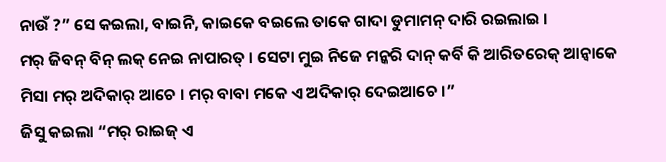ନାଉଁ ?” ସେ କଇଲା, ବାଇନି, କାଇକେ ବଇଲେ ତାକେ ଗାଦା ଡୁମାମନ୍ ଦାରି ରଇଲାଇ ।
ମର୍ ଜିବନ୍ ବିନ୍ ଲକ୍ ନେଇ ନାପାରତ୍ । ସେଟା ମୁଇ ନିଜେ ମନ୍କରି ଦାନ୍ କର୍ବି କି ଆରିତରେକ୍ ଆନ୍ବାକେ ମିସା ମର୍ ଅଦିକାର୍ ଆଚେ । ମର୍ ବାବା ମକେ ଏ ଅଦିକାର୍ ଦେଇଆଚେ ।”
ଜିସୁ କଇଲା “ମର୍ ରାଇଜ୍ ଏ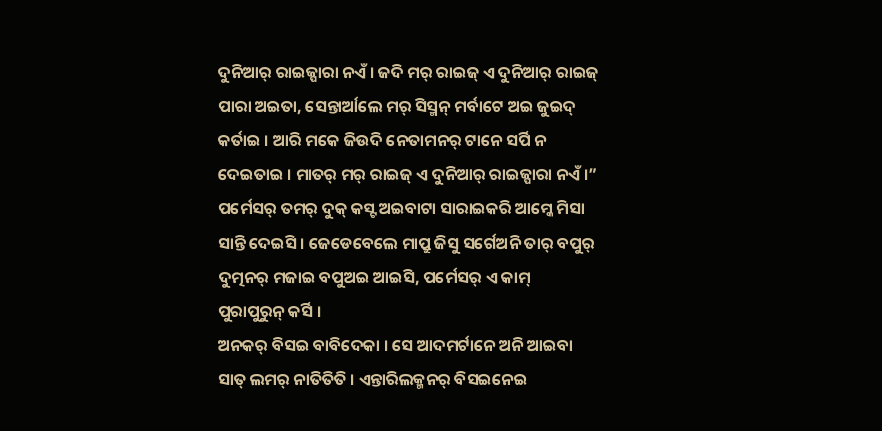ଦୁନିଆର୍ ରାଇଜ୍ପାରା ନଏଁ । ଜଦି ମର୍ ରାଇଜ୍ ଏ ଦୁନିଆର୍ ରାଇଜ୍ ପାରା ଅଇତା, ସେନ୍ତାର୍ଆଲେ ମର୍ ସିସ୍ମନ୍ ମର୍ବାଟେ ଅଇ ଜୁଇଦ୍ କର୍ତାଇ । ଆରି ମକେ ଜିଉଦି ନେତାମନର୍ ଟାନେ ସର୍ପି ନ ଦେଇତାଇ । ମାତର୍ ମର୍ ରାଇଜ୍ ଏ ଦୁନିଆର୍ ରାଇଜ୍ପାରା ନଏଁ ।”
ପର୍ମେସର୍ ତମର୍ ଦୁକ୍ କସ୍ଟ ଅଇବାଟା ସାରାଇକରି ଆମ୍କେ ମିସା ସାନ୍ତି ଦେଇସି । ଜେଡେବେଲେ ମାପ୍ରୁ ଜିସୁ ସର୍ଗେଅନି ତାର୍ ବପୁର୍ ଦୁତ୍ମନର୍ ମଜାଇ ବପୁଅଇ ଆଇସି, ପର୍ମେସର୍ ଏ କାମ୍ ପୁରାପୁରୁନ୍ କର୍ସି ।
ଅନକର୍ ବିସଇ ବାବିଦେକା । ସେ ଆଦମର୍ଟାନେ ଅନି ଆଇବା ସାତ୍ ଲମର୍ ନାତିତିତି । ଏନ୍ତାରିଲକ୍ମନର୍ ବିସଇନେଇ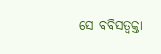ସେ ବବିସତ୍ବକ୍ତା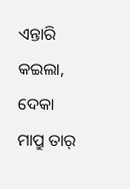ଏନ୍ତାରି କଇଲା, ଦେକା ମାପ୍ରୁ ତାର୍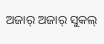ଅଜାର୍ ଅଜାର୍ ସୁକଲ୍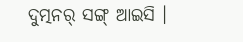ଦୁତ୍ମନର୍ ସଙ୍ଗ୍ ଆଇସି ।